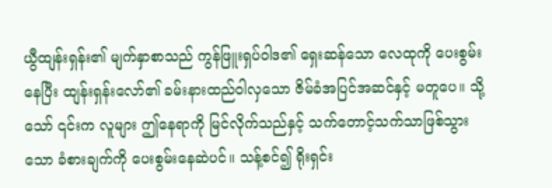ယွီထျန်းရှန်း၏ မျက်နှာစာသည် ကွန်ဖြူးရှပ်ဝါဒ၏ ရှေးဆန်သော လေထုကို ပေးစွမ်းနေပြီး ထျန်းရှန်းလော်၏ ခမ်းနားထည်ဝါလှသော ဇိမ်ခံအပြင်အဆင်နှင့် မတူပေ။ သို့သော် ၎င်းက လူများ ဤနေရာကို မြင်လိုက်သည်နှင့် သက်တောင့်သက်သာဖြစ်သွားသော ခံစားချက်ကို ပေးစွမ်းနေဆဲပင်။ သန့်စင်၍ ရိုးရှင်း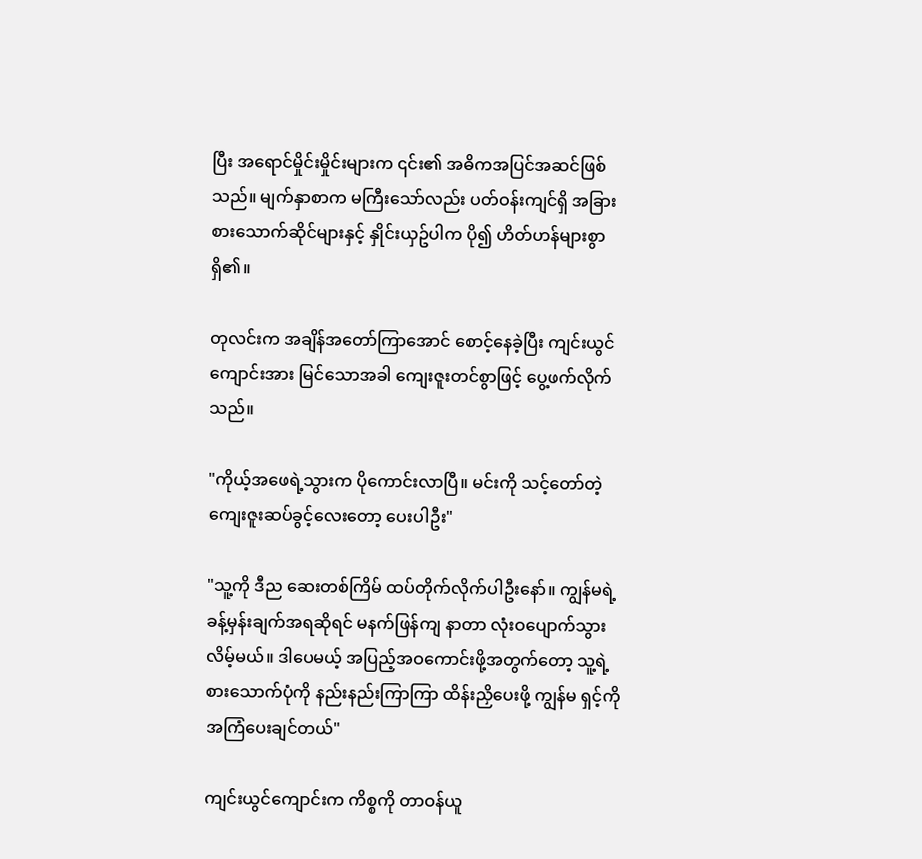ပြီး အရောင်မှိုင်းမှိုင်းများက ၎င်း၏ အဓိကအပြင်အဆင်ဖြစ်သည်။ မျက်နှာစာက မကြီးသော်လည်း ပတ်ဝန်းကျင်ရှိ အခြားစားသောက်ဆိုင်များနှင့် နှိုင်းယှဥ်ပါက ပို၍ ဟိတ်ဟန်များစွာ ရှိ၏။

တုလင်းက အချိန်အတော်ကြာအောင် စောင့်နေခဲ့ပြီး ကျင်းယွင်ကျောင်းအား မြင်သောအခါ ကျေးဇူးတင်စွာဖြင့် ပွေ့ဖက်လိုက်သည်။

"ကိုယ့်အဖေရဲ့သွားက ပိုကောင်းလာပြီ။ မင်းကို သင့်တော်တဲ့ ကျေးဇူးဆပ်ခွင့်လေးတော့ ပေးပါဦး"

"သူ့ကို ဒီည ဆေးတစ်ကြိမ် ထပ်တိုက်လိုက်ပါဦးနော်။ ကျွန်မရဲ့ ခန့်မှန်းချက်အရဆိုရင် မနက်ဖြန်ကျ နာတာ လုံးဝပျောက်သွားလိမ့်မယ်။ ဒါပေမယ့် အပြည့်အဝကောင်းဖို့အတွက်တော့ သူ့ရဲ့ စားသောက်ပုံကို နည်းနည်းကြာကြာ ထိန်းညှိပေးဖို့ ကျွန်မ ရှင့်ကို အကြံပေးချင်တယ်"

ကျင်းယွင်ကျောင်းက ကိစ္စကို တာဝန်ယူ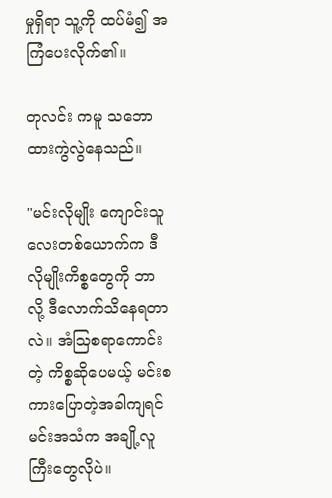မှုရှိရာ သူ့ကို ထပ်မံ၍ အကြံပေးလိုက်၏။

တုလင်း ကမူ သဘောထားကွဲလွဲနေသည်။

"မင်းလိုမျိုး ကျောင်းသူလေးတစ်ယောက်က ဒီလိုမျိုးကိစ္စတွေကို ဘာလို့ ဒီလောက်သိနေရတာလဲ။ အံသြစရာကောင်းတဲ့ ကိစ္စဆိုပေမယ့် မင်းစကားပြောတဲ့အခါကျရင် မင်းအသံက အချို့လူကြီးတွေလိုပဲ။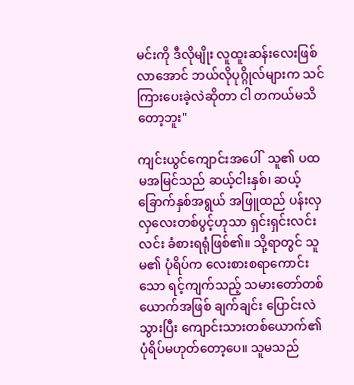မင်းကို ဒီလိုမျိုး လူထူးဆန်းလေးဖြစ်လာအောင် ဘယ်လိုပုဂ္ဂိုလ်များက သင်ကြားပေးခဲ့လဲဆိုတာ ငါ တကယ်မသိတော့ဘူး"

ကျင်းယွင်ကျောင်းအပေါ်  သူ၏ ပထမအမြင်သည် ဆယ့်ငါးနှစ်၊ ဆယ့်ခြောက်နှစ်အရွယ် အဖြူထည် ပန်းလှလှလေးတစ်ပွင့်ဟုသာ ရှင်းရှင်းလင်းလင်း ခံစားရရုံဖြစ်၏။ သို့ရာတွင် သူမ၏ ပုံရိပ်က လေးစားစရာကောင်းသော ရင့်ကျက်သည့် သမားတော်တစ်ယောက်အဖြစ် ချက်ချင်း ပြောင်းလဲသွားပြီး ကျောင်းသားတစ်ယောက်၏ ပုံရိပ်မဟုတ်တော့ပေ။ သူမသည်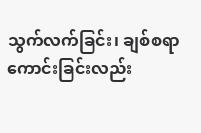သွက်လက်ခြင်း၊ ချစ်စရာကောင်းခြင်းလည်း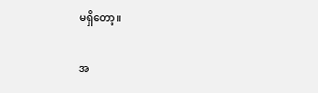မရှိတော့။

အ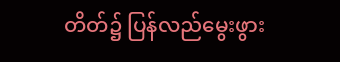တိတ်၌ ပြန်လည်မွေးဖွား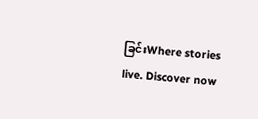ခြင်းWhere stories live. Discover now